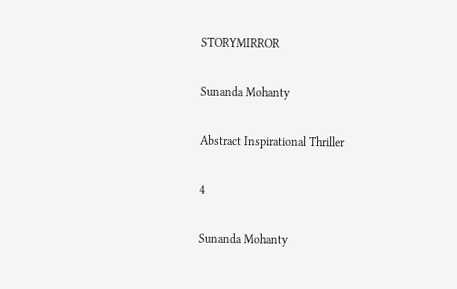STORYMIRROR

Sunanda Mohanty

Abstract Inspirational Thriller

4

Sunanda Mohanty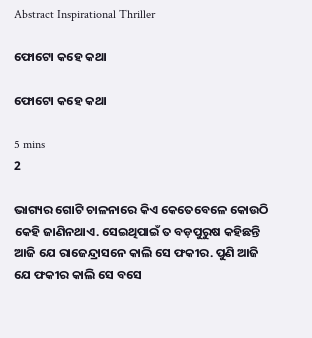Abstract Inspirational Thriller

ଫୋଟୋ କହେ କଥା

ଫୋଟୋ କହେ କଥା

5 mins
2

ଭାଗ୍ୟର ଗୋଟି ଚାଳନାରେ କିଏ କେତେବେଳେ କୋଉଠି କେହି ଜାଣିନଥାଏ. ସେଇଥିପାଇଁ ତ ବଡ଼ପୁରୁଷ କହିଛନ୍ତି ଆଜି ଯେ ରାଜେନ୍ଦ୍ରାସନେ କାଲି ସେ ଫକୀର. ପୁଣି ଆଜି ଯେ ଫକୀର କାଲି ସେ ବସେ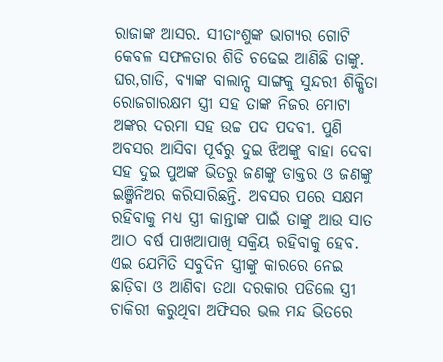ରାଜାଙ୍କ ଆସର. ସୀତାଂଶୁଙ୍କ ଭାଗ୍ୟର ଗୋଟି କେବଳ ସଫଳତାର ଶିଡି ଚଢେଇ ଆଣିଛି ତାଙ୍କୁ. ଘର,ଗାଡି, ବ୍ୟାଙ୍କ ବାଲାନ୍ସ ସାଙ୍ଗକୁ ସୁନ୍ଦରୀ ଶିକ୍ଷିତା ରୋଜଗାରକ୍ଷମ ସ୍ତ୍ରୀ ସହ ତାଙ୍କ ନିଜର ମୋଟା ଅଙ୍କର ଦରମା ସହ ଉଚ୍ଚ ପଦ ପଦବୀ. ପୁଣି ଅବସର ଆସିବା ପୂର୍ବରୁ ଦୁଇ ଝିଅଙ୍କୁ ବାହା ଦେବା ସହ ଦୁଇ ପୁଅଙ୍କ ଭିତରୁ ଜଣଙ୍କୁ ଡାକ୍ତର ଓ ଜଣଙ୍କୁ ଇଞ୍ଜିନିଅର କରିସାରିଛନ୍ତି. ଅବସର ପରେ ସକ୍ଷମ ରହିବାକୁ ମଧ୍ୟ ସ୍ତ୍ରୀ କାନ୍ତାଙ୍କ ପାଇଁ ତାଙ୍କୁ ଆଉ ସାତ ଆଠ ବର୍ଷ ପାଖଆପାଖି ସକ୍ରିୟ ରହିବାକୁ ହେବ. ଏଇ ଯେମିତି ସବୁଦିନ ସ୍ତ୍ରୀଙ୍କୁ କାରରେ ନେଇ ଛାଡ଼ିବା ଓ ଆଣିବା ତଥା ଦରକାର ପଡିଲେ ସ୍ତ୍ରୀ ଚାକିରୀ କରୁଥିବା ଅଫିସର ଭଲ ମନ୍ଦ ଭିତରେ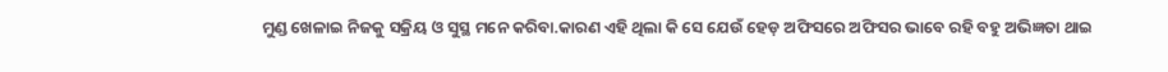ମୁଣ୍ଡ ଖେଳାଇ ନିଜକୁ ସକ୍ରିୟ ଓ ସୁସ୍ଥ ମନେ କରିବା.କାରଣ ଏହି ଥିଲା କି ସେ ଯେଉଁ ହେଡ଼ ଅଫିସରେ ଅଫିସର ଭାବେ ରହି ବହୁ ଅଭିଜ୍ଞତା ଥାଇ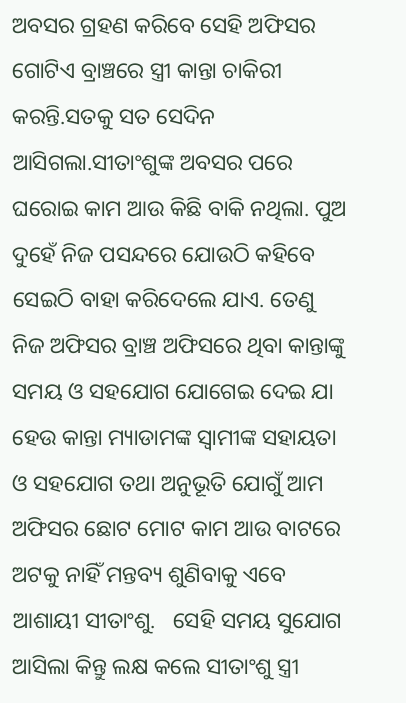ଅବସର ଗ୍ରହଣ କରିବେ ସେହି ଅଫିସର ଗୋଟିଏ ବ୍ରାଞ୍ଚରେ ସ୍ତ୍ରୀ କାନ୍ତା ଚାକିରୀ କରନ୍ତି.ସତକୁ ସତ ସେଦିନ ଆସିଗଲା.ସୀତାଂଶୁଙ୍କ ଅବସର ପରେ ଘରୋଇ କାମ ଆଉ କିଛି ବାକି ନଥିଲା. ପୁଅ ଦୁହେଁ ନିଜ ପସନ୍ଦରେ ଯୋଉଠି କହିବେ ସେଇଠି ବାହା କରିଦେଲେ ଯାଏ. ତେଣୁ ନିଜ ଅଫିସର ବ୍ରାଞ୍ଚ ଅଫିସରେ ଥିବା କାନ୍ତାଙ୍କୁ ସମୟ ଓ ସହଯୋଗ ଯୋଗେଇ ଦେଇ ଯା ହେଉ କାନ୍ତା ମ୍ୟାଡାମଙ୍କ ସ୍ୱାମୀଙ୍କ ସହାୟତା ଓ ସହଯୋଗ ତଥା ଅନୁଭୂତି ଯୋଗୁଁ ଆମ ଅଫିସର ଛୋଟ ମୋଟ କାମ ଆଉ ବାଟରେ ଅଟକୁ ନାହିଁ ମନ୍ତବ୍ୟ ଶୁଣିବାକୁ ଏବେ ଆଶାୟୀ ସୀତାଂଶୁ.   ସେହି ସମୟ ସୁଯୋଗ ଆସିଲା କିନ୍ତୁ ଲକ୍ଷ କଲେ ସୀତାଂଶୁ ସ୍ତ୍ରୀ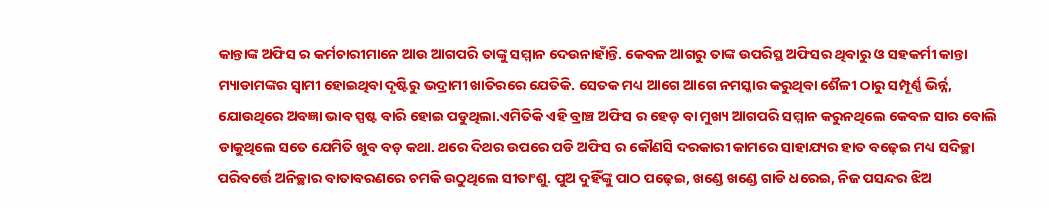କାନ୍ତାଙ୍କ ଅଫିସ ର କର୍ମଚାରୀମାନେ ଆଉ ଆଗପରି ତାଙ୍କୁ ସମ୍ମାନ ଦେଉନାହାଁନ୍ତି. କେବଳ ଆଗରୁ ତାଙ୍କ ଉପରିସ୍ଥ ଅଫିସର ଥିବାରୁ ଓ ସହକର୍ମୀ କାନ୍ତା ମ୍ୟାଡାମଙ୍କର ସ୍ୱାମୀ ହୋଇଥିବା ଦୃଷ୍ଟିରୁ ଭଦ୍ରାମୀ ଖାତିରରେ ଯେତିକି. ସେତକ ମଧ୍ୟ ଆଗେ ଆଗେ ନମସ୍କାର କରୁଥିବା ଶୈଳୀ ଠାରୁ ସମ୍ପୂର୍ଣ୍ଣ ଭିର୍ନ୍ନ, ଯୋଉଥିରେ ଅବଜ୍ଞା ଭାବ ସ୍ପଷ୍ଟ ବାରି ହୋଇ ପଡୁଥିଲା.ଏମିତିକି ଏହି ବ୍ରାଞ୍ଚ ଅଫିସ ର ହେଡ଼ ବା ମୁଖ୍ୟ ଆଗପରି ସମ୍ମାନ କରୁନଥିଲେ କେବଳ ସାର ବୋଲି ଡାକୁଥିଲେ ସତେ ଯେମିତି ଖୁବ ବଡ଼ କଥା. ଥରେ ଦିଥର ଉପରେ ପଡି ଅଫିସ ର କୌଣସି ଦରକାରୀ କାମରେ ସାହାଯ୍ୟର ହାତ ବଢ଼େଇ ମଧ୍ୟ ସଦିଚ୍ଛା ପରିବର୍ତ୍ତେ ଅନିଚ୍ଛାର ବାତାବରଣରେ ଚମକି ଉଠୁଥିଲେ ସୀତାଂଶୁ. ପୁଅ ଦୁହିଁଙ୍କୁ ପାଠ ପଢ଼େଇ, ଖଣ୍ଡେ ଖଣ୍ଡେ ଗାଡି ଧରେଇ, ନିଜ ପସନ୍ଦର ଝିଅ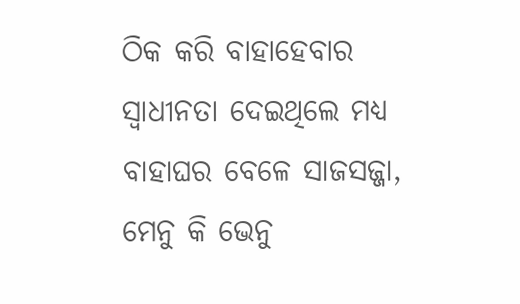ଠିକ କରି ବାହାହେବାର ସ୍ବାଧୀନତା ଦେଇଥିଲେ ମଧ୍ୟ ବାହାଘର ବେଳେ ସାଜସଜ୍ଜା, ମେନୁ କି ଭେନୁ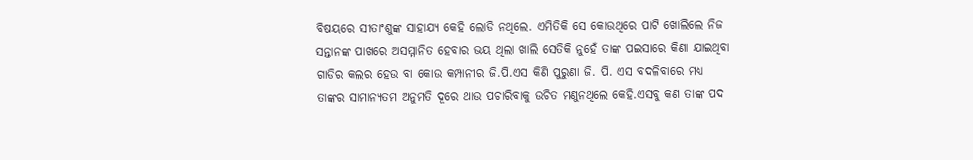ବିଷୟରେ ସୀତାଂଶୁଙ୍କ ସାହାଯ୍ୟ କେହି ଲୋଡି ନଥିଲେ. ଏମିତିକି ସେ କୋଉଥିରେ ପାଟି ଖୋଲିଲେ ନିଜ ସନ୍ତାନଙ୍କ ପାଖରେ ଅସମ୍ମାନିତ ହେବାର ଭୟ ଥିଲା ଖାଲି ସେତିକି ନୁହେଁ ତାଙ୍କ ପଇସାରେ କିଣା ଯାଇଥିବା ଗାଡିର କଲର ହେଉ ବା କୋଉ କମ୍ପାନୀର ଜି.ପି.ଏସ କିଣି ପୁରୁଣା ଜି. ପି. ଏସ ବଦଳିବାରେ ମଧ୍ୟ ତାଙ୍କର ସାମାନ୍ୟତମ ଅନୁମତି ଦୂରେ ଥାଉ ପଚାରିବାକୁ ଉଚିତ ମଣୁନଥିଲେ କେହି.ଏସବୁ କଣ ତାଙ୍କ ପଦ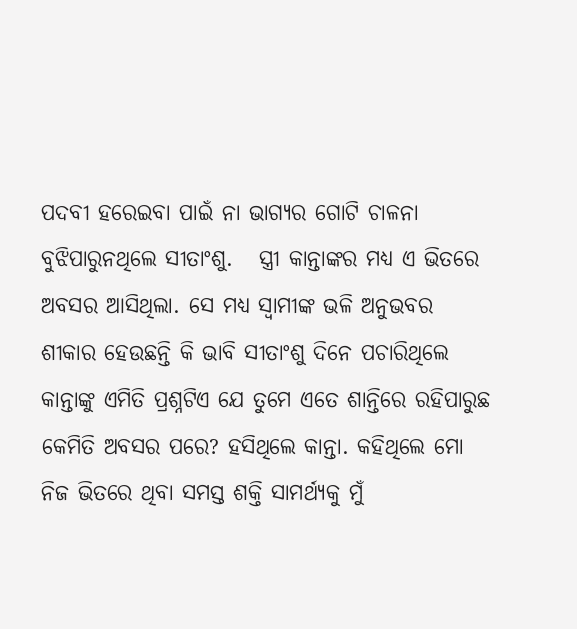ପଦବୀ ହରେଇବା ପାଇଁ ନା ଭାଗ୍ୟର ଗୋଟି ଚାଳନା ବୁଝିପାରୁନଥିଲେ ସୀତାଂଶୁ.   ସ୍ତ୍ରୀ କାନ୍ତାଙ୍କର ମଧ୍ୟ ଏ ଭିତରେ ଅବସର ଆସିଥିଲା. ସେ ମଧ୍ୟ ସ୍ୱାମୀଙ୍କ ଭଳି ଅନୁଭବର ଶୀକାର ହେଉଛନ୍ତି କି ଭାବି ସୀତାଂଶୁ ଦିନେ ପଚାରିଥିଲେ କାନ୍ତାଙ୍କୁ ଏମିତି ପ୍ରଶ୍ନଟିଏ ଯେ ତୁମେ ଏତେ ଶାନ୍ତିରେ ରହିପାରୁଛ କେମିତି ଅବସର ପରେ? ହସିଥିଲେ କାନ୍ତା. କହିଥିଲେ ମୋ ନିଜ ଭିତରେ ଥିବା ସମସ୍ତ ଶକ୍ତି ସାମର୍ଥ୍ୟକୁ ମୁଁ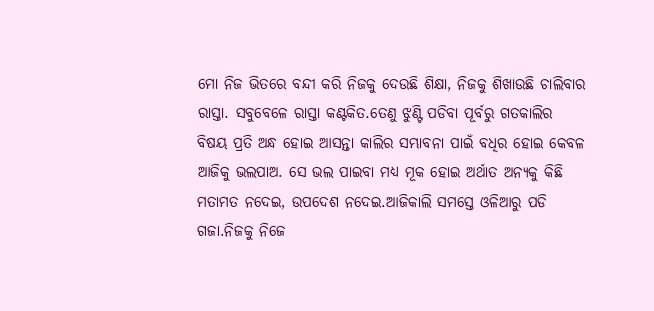ମୋ ନିଜ ଭିତରେ ବନ୍ଦୀ କରି ନିଜକୁ ଦେଉଛି ଶିକ୍ଷା, ନିଜକୁ ଶିଖାଉଛି ଚାଲିବାର ରାସ୍ତା. ସବୁବେଳେ ରାସ୍ତା କଣ୍ଟକିତ.ତେଣୁ ଝୁଣ୍ଟି ପଡିବା ପୂର୍ବରୁ ଗତକାଲିର ବିଷୟ ପ୍ରତି ଅନ୍ଧ ହୋଇ ଆସନ୍ତା କାଲିର ସମ୍ଭାବନା ପାଇଁ ବଧିର ହୋଇ କେବଳ ଆଜିକୁ ଭଲପାଅ. ସେ ଭଲ ପାଇବା ମଧ୍ୟ ମୂକ ହୋଇ ଅର୍ଥାତ ଅନ୍ୟକୁ କିଛି ମତାମତ ନଦେଇ, ଉପଦେଶ ନଦେଇ.ଆଜିକାଲି ସମସ୍ତେ ଓଳିଆରୁ ପଡି ଗଜା.ନିଜକୁ ନିଜେ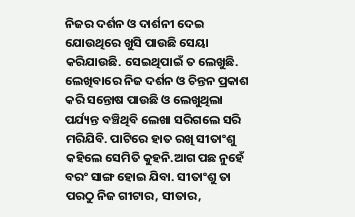ନିଜର ଦର୍ଶନ ଓ ଦାର୍ଶନୀ ଦେଇ ଯୋଉଥିରେ ଖୁସି ପାଉଛି ସେୟା କରିଯାଉଛି. ସେଇଥିପାଇଁ ତ ଲେଖୁଛି. ଲେଖିବାରେ ନିଜ ଦର୍ଶନ ଓ ଚିନ୍ତନ ପ୍ରକାଶ କରି ସନ୍ତୋଷ ପାଉଛି ଓ ଲେଖୁଥିଲା ପର୍ଯ୍ୟନ୍ତ ବଞ୍ଚିଥିବି ଲେଖା ସରିଗଲେ ସରି ମରିଯିବି. ପାଟିରେ ହାତ ରଖି ସୀତାଂଶୁ କହିଲେ ସେମିତି କୁହନି.ଆଗ ପଛ ନୁହେଁ ବରଂ ସାଙ୍ଗ ହୋଇ ଯିବା. ସୀତାଂଶୁ ତା ପରଠୁ ନିଜ ଗୀଟାର, ସୀତାର,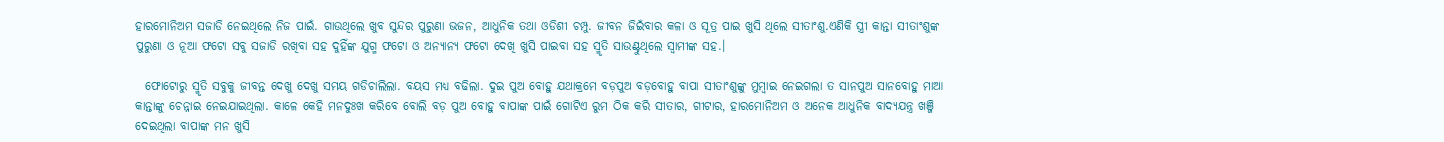ହାରମୋନିଅମ ସଜାଡି ନେଇଥିଲେ ନିଜ ପାଇଁ. ଗାଉଥିଲେ ଖୁବ ସୁନ୍ଦର ପୁରୁଣା ଭଜନ, ଆଧୁନିକ ତଥା ଓଡିଶୀ ଚମ୍ପୁ. ଜୀବନ ଜିଇଁବାର କଳା ଓ ସୂତ୍ର ପାଇ ଖୁସି ଥିଲେ ସୀତାଂଶୁ.ଏଣିକି ସ୍ତ୍ରୀ କାନ୍ତା ସୀତାଂଶୁଙ୍କ ପୁରୁଣା ଓ ନୂଆ ଫଟୋ ସବୁ ସଜାଡି ରଖିବା ସହ ଦୁହିଁଙ୍କ ଯୁଗ୍ମ ଫଟୋ ଓ ଅନ୍ୟାନ୍ୟ ଫଟୋ ଦେଖି ଖୁସି ପାଇବା ସହ ସ୍ମୃତି ସାଉଣ୍ଟୁଥିଲେ ସ୍ୱାମୀଙ୍କ ସହ.।

  ଫୋଟୋରୁ ସ୍ମୃତି ସବୁକୁ ଜୀବନ୍ତ ଦେଖୁ ଦେଖୁ ସମୟ ଗଡିଚାଲିଲା. ବୟସ ମଧ୍ୟ ବଢିଲା. ଦୁଇ ପୁଅ ବୋହୁ ଯଥାକ୍ରମେ ବଡ଼ପୁଅ ବଡ଼ବୋହୁ ବାପା ସୀତାଂଶୁଙ୍କୁ ମୁମ୍ବାଇ ନେଇଗଲା ତ ସାନପୁଅ ସାନବୋହୁ ମାଆ କାନ୍ତାଙ୍କୁ ଚେନ୍ନାଇ ନେଇଯାଇଥିଲା. କାଳେ କେହି ମନଦୁଃଖ କରିବେ ବୋଲି ବଡ଼ ପୁଅ ବୋହୁ ବାପାଙ୍କ ପାଇଁ ଗୋଟିଏ ରୁମ ଠିକ କରି ସୀତାର, ଗୀଟାର, ହାରମୋନିଅମ ଓ ଅନେକ ଆଧୁନିକ ବାଦ୍ୟଯନ୍ତ୍ର ଖଞ୍ଜି ଦେଇଥିଲା ବାପାଙ୍କ ମନ ଖୁସି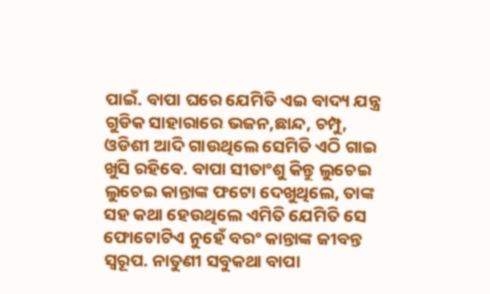ପାଇଁ. ବାପା ଘରେ ଯେମିତି ଏଇ ବାଦ୍ୟ ଯନ୍ତ୍ର ଗୁଡିକ ସାହାରାରେ ଭଜନ,ଛାନ୍ଦ, ଚମ୍ପୁ, ଓଡିଶୀ ଆଦି ଗାଉଥିଲେ ସେମିତି ଏଠି ଗାଇ ଖୁସି ରହିବେ. ବାପା ସୀତାଂଶୁ କିନ୍ତୁ ଲୁଚେଇ ଲୁଚେଇ କାନ୍ତାଙ୍କ ଫଟୋ ଦେଖୁଥିଲେ, ତାଙ୍କ ସହ କଥା ହେଉଥିଲେ ଏମିତି ଯେମିତି ସେ ଫୋଟୋଟିଏ ନୁହେଁ ବରଂ କାନ୍ତାଙ୍କ ଜୀବନ୍ତ ସ୍ୱରୂପ. ନାତୁଣୀ ସବୁକଥା ବାପା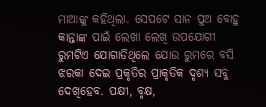ମାଆଙ୍କୁ କହିଥିଲା. ସେପଟେ ସାନ ପୁଅ ବୋହୁ କାନ୍ତାଙ୍କ ପାଇଁ ଲେଖା ଲେଖି ଉପଯୋଗୀ ରୁମଟିଏ ଯୋଗାଡିଥିଲେ ଯୋଉ ରୁମରେ ବସି ଝରକା ଦେଇ ପ୍ରକୃତିର ପ୍ରାକୃତିକ ଦୃଶ୍ୟ ସବୁ ଦେଖିହେବ. ପକ୍ଷୀ, ବୃକ୍ଷ,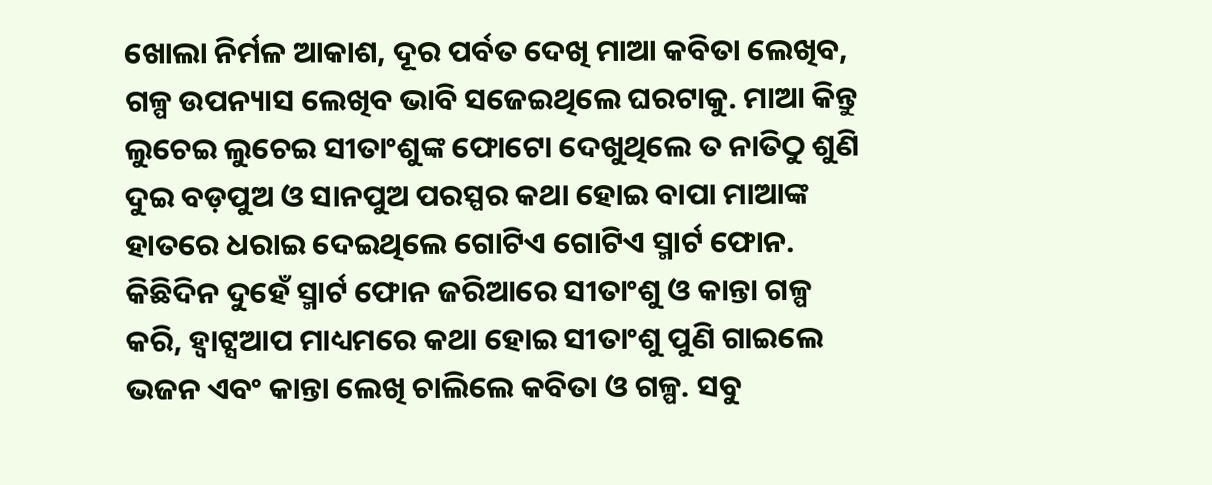ଖୋଲା ନିର୍ମଳ ଆକାଶ, ଦୂର ପର୍ବତ ଦେଖି ମାଆ କବିତା ଲେଖିବ, ଗଳ୍ପ ଉପନ୍ୟାସ ଲେଖିବ ଭାବି ସଜେଇଥିଲେ ଘରଟାକୁ. ମାଆ କିନ୍ତୁ ଲୁଚେଇ ଲୁଚେଇ ସୀତାଂଶୁଙ୍କ ଫୋଟୋ ଦେଖୁଥିଲେ ତ ନାତିଠୁ ଶୁଣି ଦୁଇ ବଡ଼ପୁଅ ଓ ସାନପୁଅ ପରସ୍ପର କଥା ହୋଇ ବାପା ମାଆଙ୍କ ହାତରେ ଧରାଇ ଦେଇଥିଲେ ଗୋଟିଏ ଗୋଟିଏ ସ୍ମାର୍ଟ ଫୋନ. କିଛିଦିନ ଦୁହେଁ ସ୍ମାର୍ଟ ଫୋନ ଜରିଆରେ ସୀତାଂଶୁ ଓ କାନ୍ତା ଗଳ୍ପ କରି, ହ୍ୱାଟ୍ସଆପ ମାଧ୍ୟମରେ କଥା ହୋଇ ସୀତାଂଶୁ ପୁଣି ଗାଇଲେ ଭଜନ ଏବଂ କାନ୍ତା ଲେଖି ଚାଲିଲେ କବିତା ଓ ଗଳ୍ପ. ସବୁ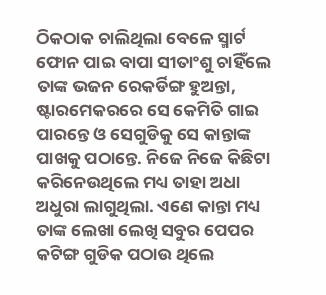ଠିକଠାକ ଚାଲିଥିଲା ବେଳେ ସ୍ମାର୍ଟ ଫୋନ ପାଇ ବାପା ସୀତାଂଶୁ ଚାହିଁଲେ ତାଙ୍କ ଭଜନ ରେକର୍ଡିଙ୍ଗ ହୁଅନ୍ତା, ଷ୍ଟାରମେକରରେ ସେ କେମିତି ଗାଇ ପାରନ୍ତେ ଓ ସେଗୁଡିକୁ ସେ କାନ୍ତାଙ୍କ ପାଖକୁ ପଠାନ୍ତେ. ନିଜେ ନିଜେ କିଛିଟା କରିନେଉଥିଲେ ମଧ୍ୟ ତାହା ଅଧା ଅଧୁରା ଲାଗୁଥିଲା. ଏଣେ କାନ୍ତା ମଧ୍ୟ ତାଙ୍କ ଲେଖା ଲେଖି ସବୁର ପେପର କଟିଙ୍ଗ ଗୁଡିକ ପଠାଉ ଥିଲେ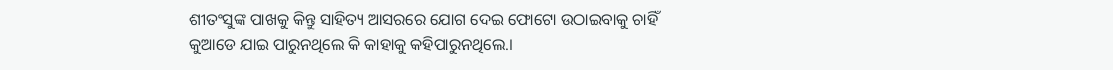ଶୀତଂସୁଙ୍କ ପାଖକୁ କିନ୍ତୁ ସାହିତ୍ୟ ଆସରରେ ଯୋଗ ଦେଇ ଫୋଟୋ ଉଠାଇବାକୁ ଚାହିଁ କୁଆଡେ ଯାଇ ପାରୁନଥିଲେ କି କାହାକୁ କହିପାରୁନଥିଲେ.।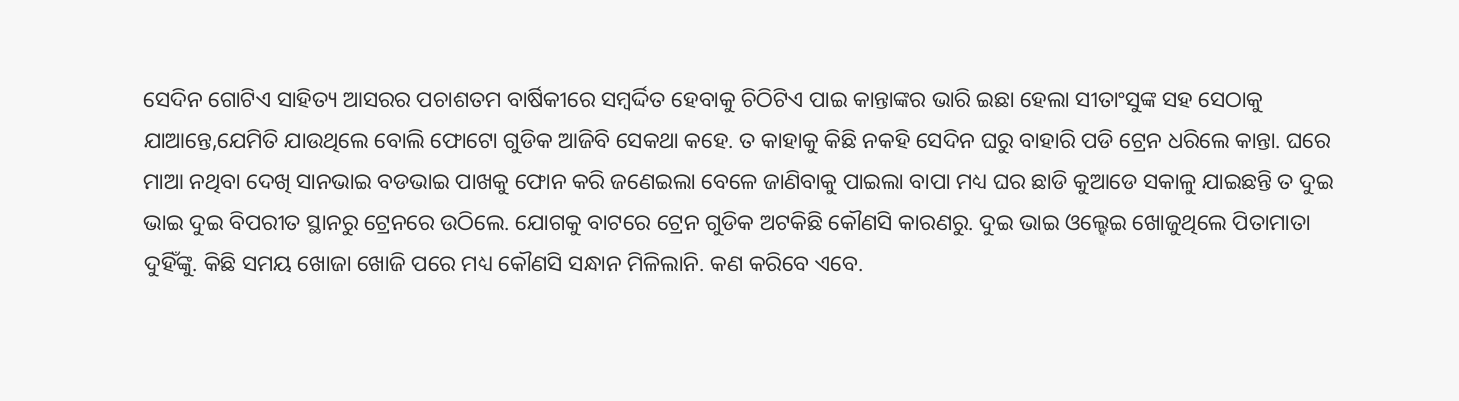ସେଦିନ ଗୋଟିଏ ସାହିତ୍ୟ ଆସରର ପଚାଶତମ ବାର୍ଷିକୀରେ ସମ୍ବର୍ଦ୍ଦିତ ହେବାକୁ ଚିଠିଟିଏ ପାଇ କାନ୍ତାଙ୍କର ଭାରି ଇଛା ହେଲା ସୀତାଂସୁଙ୍କ ସହ ସେଠାକୁ ଯାଆନ୍ତେ,ଯେମିତି ଯାଉଥିଲେ ବୋଲି ଫୋଟୋ ଗୁଡିକ ଆଜିବି ସେକଥା କହେ. ତ କାହାକୁ କିଛି ନକହି ସେଦିନ ଘରୁ ବାହାରି ପଡି ଟ୍ରେନ ଧରିଲେ କାନ୍ତା. ଘରେ ମାଆ ନଥିବା ଦେଖି ସାନଭାଇ ବଡଭାଇ ପାଖକୁ ଫୋନ କରି ଜଣେଇଲା ବେଳେ ଜାଣିବାକୁ ପାଇଲା ବାପା ମଧ୍ୟ ଘର ଛାଡି କୁଆଡେ ସକାଳୁ ଯାଇଛନ୍ତି ତ ଦୁଇ ଭାଇ ଦୁଇ ବିପରୀତ ସ୍ଥାନରୁ ଟ୍ରେନରେ ଉଠିଲେ. ଯୋଗକୁ ବାଟରେ ଟ୍ରେନ ଗୁଡିକ ଅଟକିଛି କୌଣସି କାରଣରୁ. ଦୁଇ ଭାଇ ଓଲ୍ହେଇ ଖୋଜୁଥିଲେ ପିତାମାତା ଦୁହିଁଙ୍କୁ. କିଛି ସମୟ ଖୋଜା ଖୋଜି ପରେ ମଧ୍ୟ କୌଣସି ସନ୍ଧାନ ମିଳିଲାନି. କଣ କରିବେ ଏବେ.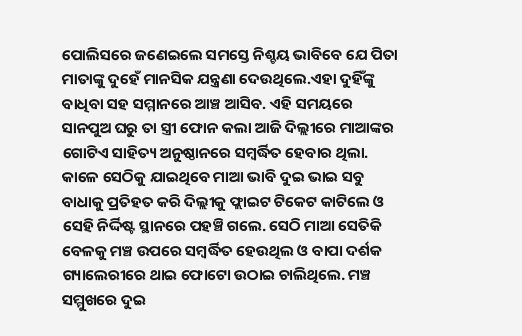ପୋଲିସରେ ଜଣେଇଲେ ସମସ୍ତେ ନିଶ୍ଚୟ ଭାବିବେ ଯେ ପିତା ମାତାଙ୍କୁ ଦୁହେଁ ମାନସିକ ଯନ୍ତ୍ରଣା ଦେଉଥିଲେ.ଏହା ଦୁହିଁଙ୍କୁ ବାଧିବା ସହ ସମ୍ମାନରେ ଆଞ୍ଚ ଆସିବ. ଏହି ସମୟରେ ସାନପୁଅ ଘରୁ ତା ସ୍ତ୍ରୀ ଫୋନ କଲା ଆଜି ଦିଲ୍ଲୀରେ ମାଆଙ୍କର ଗୋଟିଏ ସାହିତ୍ୟ ଅନୁଷ୍ଠାନରେ ସମ୍ବର୍ଦ୍ଧିତ ହେବାର ଥିଲା. କାଳେ ସେଠିକୁ ଯାଇଥିବେ ମାଆ ଭାବି ଦୁଇ ଭାଇ ସବୁ ବାଧାକୁ ପ୍ରତିହତ କରି ଦିଲ୍ଲୀକୁ ଫ୍ଲାଇଟ ଟିକେଟ କାଟିଲେ ଓ ସେହି ନିର୍ଦ୍ଦିଷ୍ଟ ସ୍ଥାନରେ ପହଞ୍ଚି ଗଲେ. ସେଠି ମାଆ ସେତିକି ବେଳକୁ ମଞ୍ଚ ଉପରେ ସମ୍ବର୍ଦ୍ଧିତ ହେଉଥିଲ ଓ ବାପା ଦର୍ଶକ ଗ୍ୟାଲେରୀରେ ଥାଇ ଫୋଟୋ ଉଠାଇ ଚାଲିଥିଲେ. ମଞ୍ଚ ସମ୍ମୁଖରେ ଦୁଇ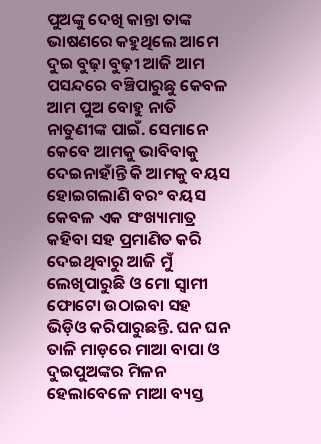ପୁଅଙ୍କୁ ଦେଖି କାନ୍ତା ତାଙ୍କ ଭାଷଣରେ କହୁଥିଲେ ଆମେ ଦୁଇ ବୁଢ଼ା ବୁଢ଼ୀ ଆଜି ଆମ ପସନ୍ଦରେ ବଞ୍ଚିପାରୁଛୁ କେବଳ ଆମ ପୁଅ ବୋହୁ ନାତି ନାତୁଣୀଙ୍କ ପାଇଁ. ସେମାନେ କେବେ ଆମକୁ ଭାବିବାକୁ ଦେଇନାହାଁନ୍ତି କି ଆମକୁ ବୟସ ହୋଇଗଲାଣି ବରଂ ବୟସ କେବଳ ଏକ ସଂଖ୍ୟାମାତ୍ର କହିବା ସହ ପ୍ରମାଣିତ କରି ଦେଇଥିବାରୁ ଆଜି ମୁଁ ଲେଖିପାରୁଛି ଓ ମୋ ସ୍ୱାମୀ ଫୋଟୋ ଉଠାଇବା ସହ ଭିଡ଼ିଓ କରିପାରୁଛନ୍ତି. ଘନ ଘନ ତାଳି ମାଡ଼ରେ ମାଆ ବାପା ଓ ଦୁଇପୁଅଙ୍କର ମିଳନ ହେଲାବେଳେ ମାଆ ବ୍ୟସ୍ତ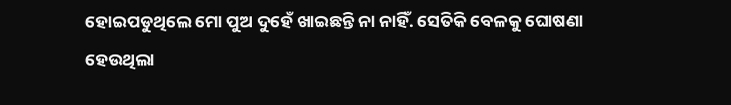ହୋଇପଡୁଥିଲେ ମୋ ପୁଅ ଦୁହେଁ ଖାଇଛନ୍ତି ନା ନାହିଁ. ସେତିକି ବେଳକୁ ଘୋଷଣା ହେଉଥିଲା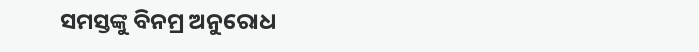ସମସ୍ତଙ୍କୁ ବିନମ୍ର ଅନୁରୋଧ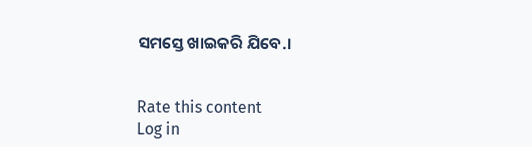ସମସ୍ତେ ଖାଇକରି ଯିବେ.।


Rate this content
Log in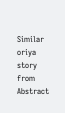Similar oriya story from Abstract